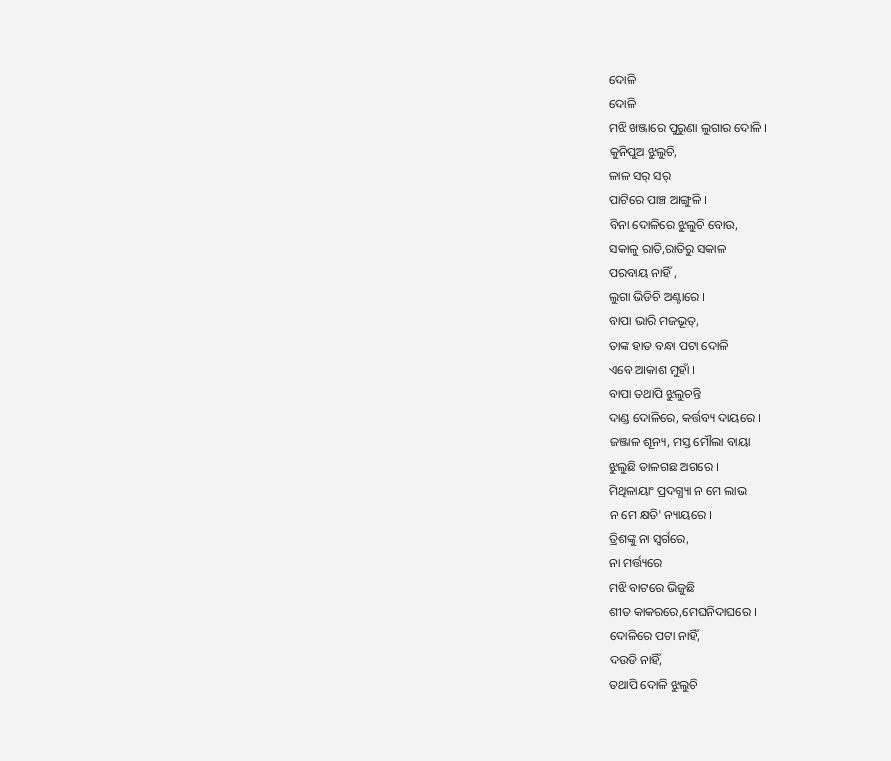ଦୋଳି
ଦୋଳି
ମଝି ଖଞ୍ଜାରେ ପୁରୁଣା ଲୁଗାର ଦୋଳି ।
କୁନିପୁଅ ଝୁଲୁଚି,
ଳାଳ ସର୍ ସର୍
ପାଟିରେ ପାଞ୍ଚ ଆଙ୍ଗୁଳି ।
ବିନା ଦୋଳିରେ ଝୁଲୁଚି ବୋଉ,
ସକାଳୁ ରାତି,ରାତିରୁ ସକାଳ
ପରବାୟ ନାହିଁ ,
ଲୁଗା ଭିଡିଚି ଅଣ୍ଟାରେ ।
ବାପା ଭାରି ମଜଭୂତ୍,
ତାଙ୍କ ହାତ ବନ୍ଧା ପଟା ଦୋଳି
ଏବେ ଆକାଶ ମୁହାଁ ।
ବାପା ତଥାପି ଝୁଲୁଚନ୍ତି
ଦାଣ୍ଡ ଦୋଳିରେ, କର୍ତ୍ତବ୍ୟ ଦାୟରେ ।
ଜଞ୍ଜାଳ ଶୂନ୍ୟ, ମସ୍ତ ମୌଲା ବାୟା
ଝୁଲୁଛି ତାଳଗଛ ଅଗରେ ।
ମିଥିଳାୟାଂ ପ୍ରଦଗ୍ଧ୍ୟା ନ ମେ ଲାଭ
ନ ମେ କ୍ଷତି' ନ୍ୟାୟରେ ।
ତ୍ରିଶଙ୍କୁ ନା ସ୍ବର୍ଗରେ,
ନା ମର୍ତ୍ତ୍ୟରେ
ମଝି ବାଟରେ ଭିଜୁଛି
ଶୀତ କାକରରେ,ମେଘନିଦାଘରେ ।
ଦୋଳିରେ ପଟା ନାହିଁ,
ଦଉଡି ନାହିଁ,
ତଥାପି ଦୋଳି ଝୁଲୁଚି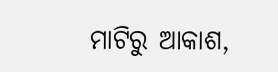ମାଟିରୁ ଆକାଶ,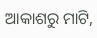ଆକାଶରୁ ମାଟି,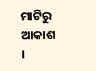ମାଟିରୁ ଆକାଶ ।